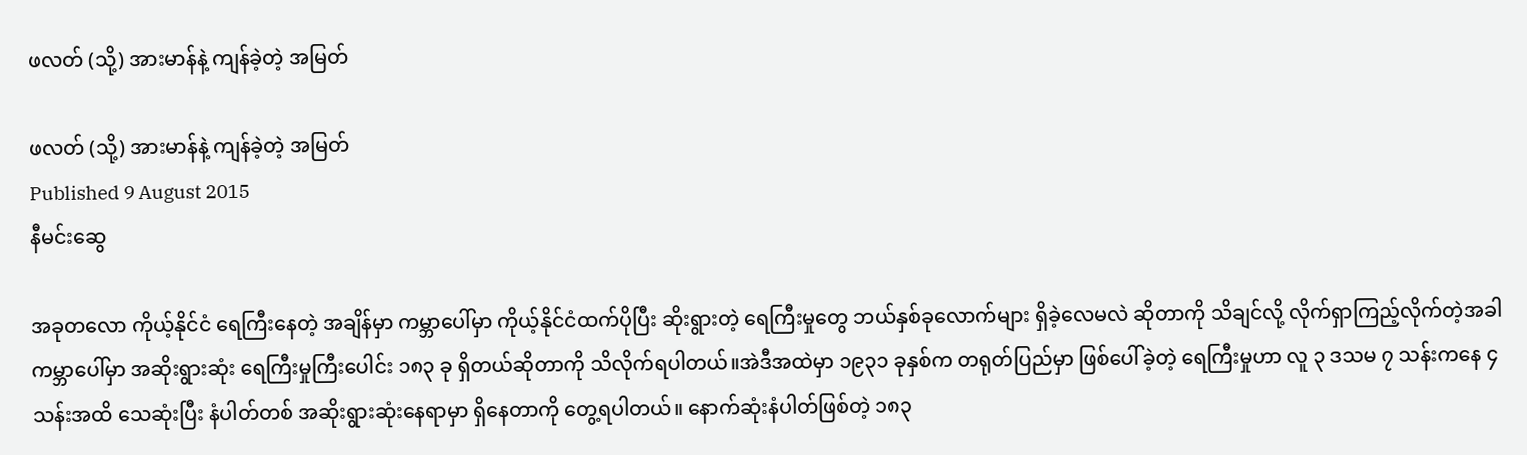ဖလတ် (သို့) အားမာန်နဲ့ ကျန်ခဲ့တဲ့ အမြတ်

ဖလတ် (သို့) အားမာန်နဲ့ ကျန်ခဲ့တဲ့ အမြတ်
Published 9 August 2015
နီမင်းဆွေ

အခုတလော ကိုယ့်နိုင်ငံ ရေကြီးနေတဲ့ အချိန်မှာ ကမ္ဘာပေါ်မှာ ကိုယ့်နိုင်ငံထက်ပိုပြီး ဆိုးရွားတဲ့ ရေကြီးမှုတွေ ဘယ်နှစ်ခုလောက်များ ရှိခဲ့လေမလဲ ဆိုတာကို သိချင်လို့ လိုက်ရှာကြည့်လိုက်တဲ့အခါ ကမ္ဘာပေါ်မှာ အဆိုးရွားဆုံး ရေကြီးမှုကြီးပေါင်း ၁၈၃ ခု ရှိတယ်ဆိုတာကို သိလိုက်ရပါတယ်။အဲဒီအထဲမှာ ၁၉၃၁ ခုနှစ်က တရုတ်ပြည်မှာ ဖြစ်ပေါ်ခဲ့တဲ့ ရေကြီးမှုဟာ လူ ၃ ဒသမ ၇ သန်းကနေ ၄ သန်းအထိ သေဆုံးပြီး နံပါတ်တစ် အဆိုးရွားဆုံးနေရာမှာ ရှိနေတာကို တွေ့ရပါတယ်။ နောက်ဆုံးနံပါတ်ဖြစ်တဲ့ ၁၈၃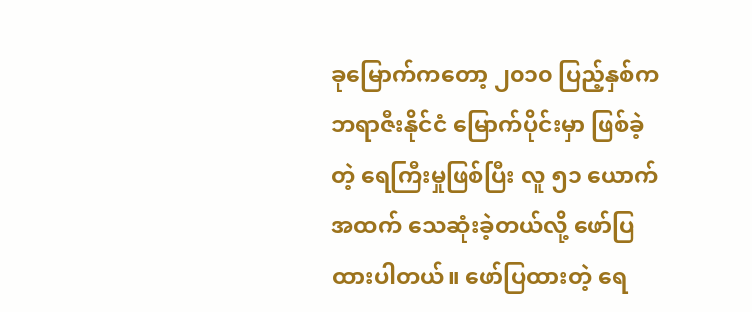ခုမြောက်ကတော့ ၂၀၁၀ ပြည့်နှစ်က ဘရာဇီးနိုင်ငံ မြောက်ပိုင်းမှာ ဖြစ်ခဲ့တဲ့ ရေကြီးမှုဖြစ်ပြီး လူ ၅၁ ယောက်အထက် သေဆုံးခဲ့တယ်လို့ ဖော်ပြထားပါတယ်။ ဖော်ပြထားတဲ့ ရေ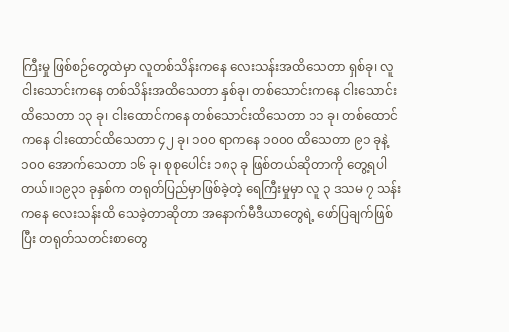ကြီးမှု ဖြစ်စဉ်တွေထဲမှာ လူတစ်သိန်းကနေ လေးသန်းအထိသေတာ ရှစ်ခု၊ လူငါးသောင်းကနေ တစ်သိန်းအထိသေတာ နှစ်ခု၊ တစ်သောင်းကနေ ငါးသောင်းထိသေတာ ၁၃ ခု၊ ငါးထောင်ကနေ တစ်သောင်းထိသေတာ ၁၁ ခု၊ တစ်ထောင်ကနေ ငါးထောင်ထိသေတာ ၄၂ ခု၊ ၁၀၀ ရာကနေ ၁၀၀၀ ထိသေတာ ၉၁ ခုနဲ့ ၁၀၀ အောက်သေတာ ၁၆ ခု၊ စုစုပေါင်း ၁၈၃ ခု ဖြစ်တယ်ဆိုတာကို တွေ့ရပါတယ်။၁၉၃၁ ခုနှစ်က တရုတ်ပြည်မှာဖြစ်ခဲ့တဲ့ ရေကြီးမှုမှာ လူ ၃ ဒသမ ၇ သန်းကနေ လေးသန်းထိ သေခဲ့တာဆိုတာ အနောက်မီဒီယာတွေရဲ့ ဖော်ပြချက်ဖြစ်ပြီး တရုတ်သတင်းစာတွေ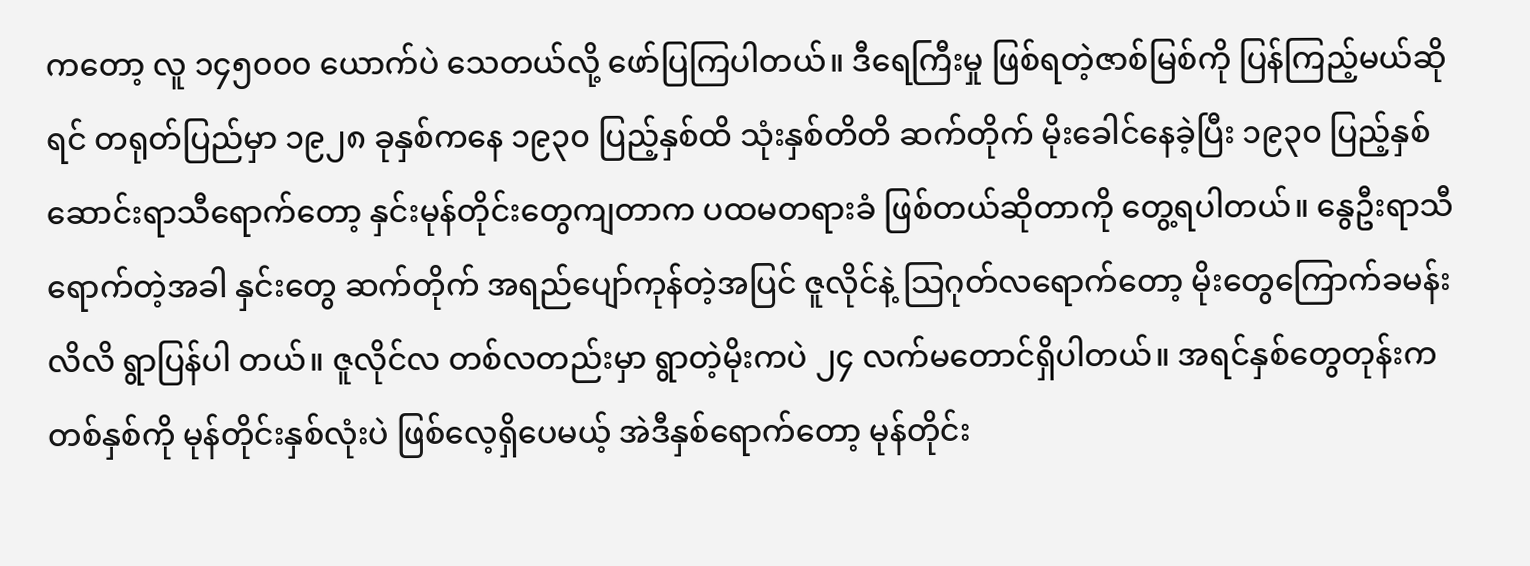ကတော့ လူ ၁၄၅၀၀၀ ယောက်ပဲ သေတယ်လို့ ဖော်ပြကြပါတယ်။ ဒီရေကြီးမှု ဖြစ်ရတဲ့ဇာစ်မြစ်ကို ပြန်ကြည့်မယ်ဆိုရင် တရုတ်ပြည်မှာ ၁၉၂၈ ခုနှစ်ကနေ ၁၉၃၀ ပြည့်နှစ်ထိ သုံးနှစ်တိတိ ဆက်တိုက် မိုးခေါင်နေခဲ့ပြီး ၁၉၃၀ ပြည့်နှစ် ဆောင်းရာသီရောက်တော့ နှင်းမုန်တိုင်းတွေကျတာက ပထမတရားခံ ဖြစ်တယ်ဆိုတာကို တွေ့ရပါတယ်။ နွေဦးရာသီ ရောက်တဲ့အခါ နှင်းတွေ ဆက်တိုက် အရည်ပျော်ကုန်တဲ့အပြင် ဇူလိုင်နဲ့ သြဂုတ်လရောက်တော့ မိုးတွေကြောက်ခမန်းလိလိ ရွာပြန်ပါ တယ်။ ဇူလိုင်လ တစ်လတည်းမှာ ရွာတဲ့မိုးကပဲ ၂၄ လက်မတောင်ရှိပါတယ်။ အရင်နှစ်တွေတုန်းက တစ်နှစ်ကို မုန်တိုင်းနှစ်လုံးပဲ ဖြစ်လေ့ရှိပေမယ့် အဲဒီနှစ်ရောက်တော့ မုန်တိုင်း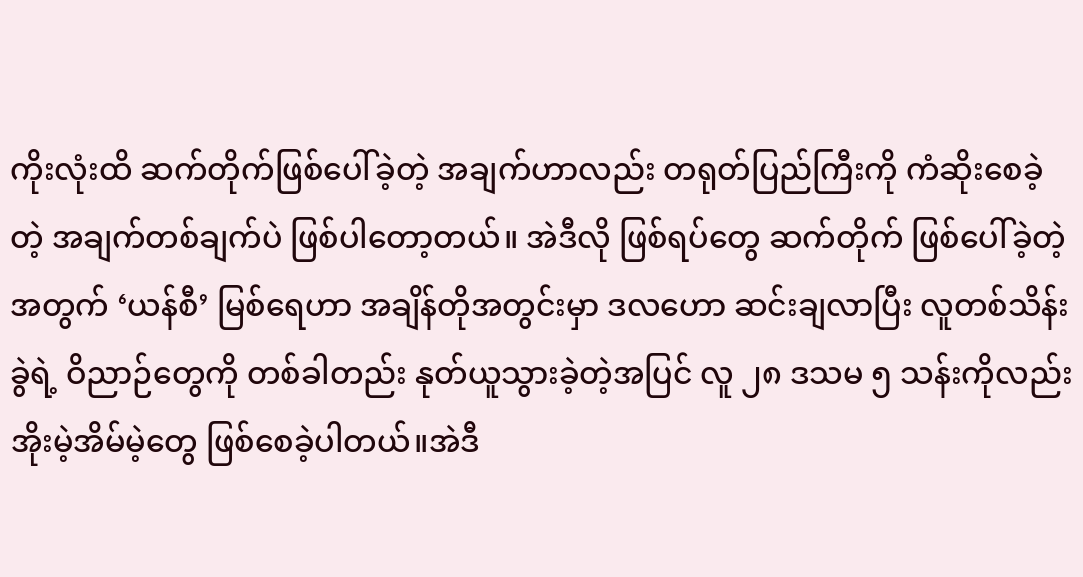ကိုးလုံးထိ ဆက်တိုက်ဖြစ်ပေါ်ခဲ့တဲ့ အချက်ဟာလည်း တရုတ်ပြည်ကြီးကို ကံဆိုးစေခဲ့တဲ့ အချက်တစ်ချက်ပဲ ဖြစ်ပါတော့တယ်။ အဲဒီလို ဖြစ်ရပ်တွေ ဆက်တိုက် ဖြစ်ပေါ်ခဲ့တဲ့အတွက် ‘ယန်စီ’ မြစ်ရေဟာ အချိန်တိုအတွင်းမှာ ဒလဟော ဆင်းချလာပြီး လူတစ်သိန်းခွဲရဲ့ ဝိညာဉ်တွေကို တစ်ခါတည်း နုတ်ယူသွားခဲ့တဲ့အပြင် လူ ၂၈ ဒသမ ၅ သန်းကိုလည်း အိုးမဲ့အိမ်မဲ့တွေ ဖြစ်စေခဲ့ပါတယ်။အဲဒီ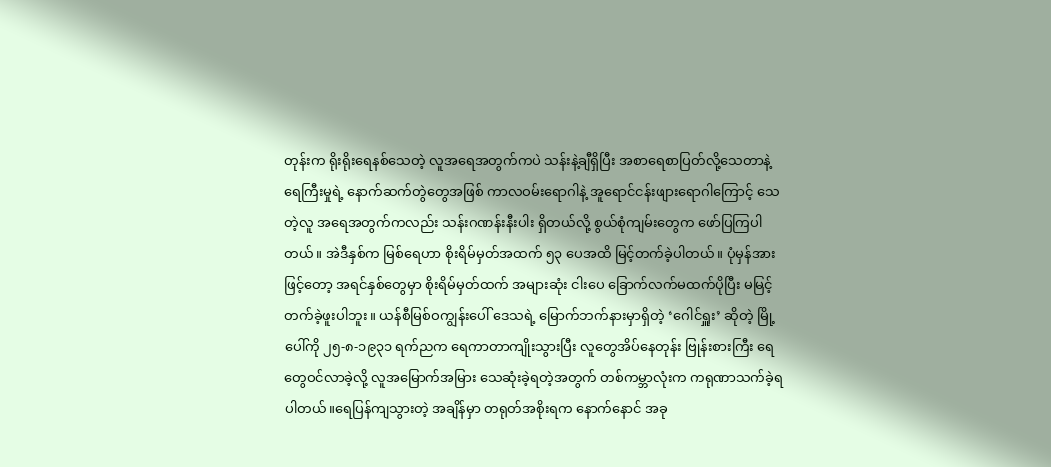တုန်းက ရိုးရိုးရေနစ်သေတဲ့ လူအရေအတွက်ကပဲ သန်းနဲ့ချီရှိပြီး အစာရေစာပြတ်လို့သေတာနဲ့ ရေကြီးမှုရဲ့ နောက်ဆက်တွဲတွေအဖြစ် ကာလဝမ်းရောဂါနဲ့ အူရောင်ငန်းဖျားရောဂါကြောင့် သေတဲ့လူ အရေအတွက်ကလည်း သန်းဂဏန်းနီးပါး ရှိတယ်လို့ စွယ်စုံကျမ်းတွေက ဖော်ပြကြပါတယ်။ အဲဒီနှစ်က မြစ်ရေဟာ စိုးရိမ်မှတ်အထက် ၅၃ ပေအထိ မြင့်တက်ခဲ့ပါတယ်။ ပုံမှန်အားဖြင့်တော့ အရင်နှစ်တွေမှာ စိုးရိမ်မှတ်ထက် အများဆုံး ငါးပေ ခြောက်လက်မထက်ပိုပြီး မမြင့်တက်ခဲ့ဖူးပါဘူး။ ယန်စီမြစ်ဝကျွန်းပေါ် ဒေသရဲ့ မြောက်ဘက်နားမှာရှိတဲ့ ‘ဂေါင်ရှူး’ ဆိုတဲ့ မြို့ပေါ်ကို ၂၅-၈-၁၉၃၁ ရက်ညက ရေကာတာကျိုးသွားပြီး လူတွေအိပ်နေတုန်း ဗြုန်းစားကြီး ရေတွေဝင်လာခဲ့လို့ လူအမြောက်အမြား သေဆုံးခဲ့ရတဲ့အတွက် တစ်ကမ္ဘာလုံးက ကရုဏာသက်ခဲ့ရပါတယ်။ရေပြန်ကျသွားတဲ့ အချိန်မှာ တရုတ်အစိုးရက နောက်နောင် အခု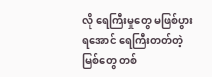လို ရေကြီးမှုတွေ မဖြစ်ပွားရအောင် ရေကြီးတတ်တဲ့မြစ်တွေ တစ်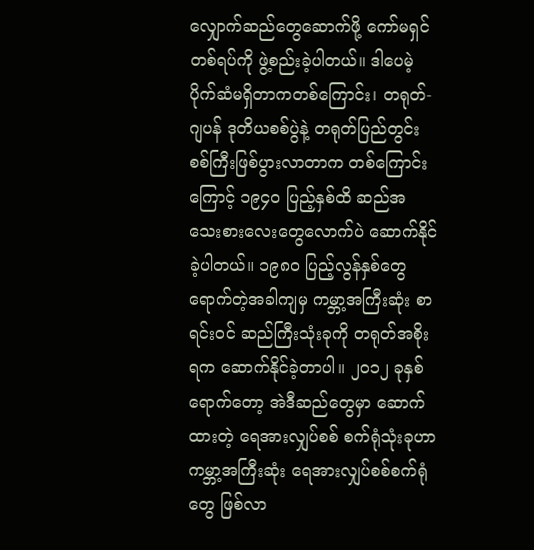လျှောက်ဆည်တွေဆောက်ဖို့ ကော်မရှင်တစ်ရပ်ကို ဖွဲ့စည်းခဲ့ပါတယ်။ ဒါပေမဲ့ ပိုက်ဆံမရှိတာကတစ်ကြောင်း၊ တရုတ်-ဂျပန် ဒုတိယစစ်ပွဲနဲ့ တရုတ်ပြည်တွင်း စစ်ကြီးဖြစ်ပွားလာတာက တစ်ကြောင်းကြောင့် ၁၉၄၀ ပြည့်နှစ်ထိ ဆည်အသေးစားလေးတွေလောက်ပဲ ဆောက်နိုင်ခဲ့ပါတယ်။ ၁၉၈၀ ပြည့်လွန်နှစ်တွေ ရောက်တဲ့အခါကျမှ ကမ္ဘာ့အကြီးဆုံး စာရင်းဝင် ဆည်ကြီးသုံးခုကို တရုတ်အစိုးရက ဆောက်နိုင်ခဲ့တာပါ။ ၂၀၁၂ ခုနှစ်ရောက်တော့ အဲဒီဆည်တွေမှာ ဆောက်ထားတဲ့ ရေအားလျှပ်စစ် စက်ရုံသုံးခုဟာ ကမ္ဘာ့အကြီးဆုံး ရေအားလျှပ်စစ်စက်ရုံတွေ ဖြစ်လာ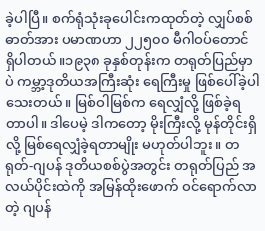ခဲ့ပါပြီ။ စက်ရုံသုံးခုပေါင်းကထုတ်တဲ့ လျှပ်စစ်ဓာတ်အား ပမာဏဟာ ၂၂၅၀၀ မီဂါဝပ်တောင် ရှိပါတယ်။၁၉၃၈ ခုနှစ်တုန်းက တရုတ်ပြည်မှာပဲ ကမ္ဘာ့ဒုတိယအကြီးဆုံး ရေကြီးမှု ဖြစ်ပေါ်ခဲ့ပါသေးတယ်။ မြစ်ဝါမြစ်က ရေလျှံလို့ ဖြစ်ခဲ့ရတာပါ။ ဒါပေမဲ့ ဒါကတော့ မိုးကြီးလို့ မုန်တိုင်းရှိလို့ မြစ်ရေလျှံခဲ့ရတာမျိုး မဟုတ်ပါဘူး။ တရုတ်-ဂျပန် ဒုတိယစစ်ပွဲအတွင်း တရုတ်ပြည် အလယ်ပိုင်းထဲကို အမြန်ထိုးဖောက် ဝင်ရောက်လာတဲ့ ဂျပန်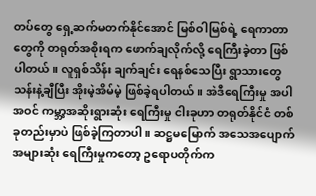တပ်တွေ ရှေ့ဆက်မတက်နိုင်အောင် မြစ်ဝါမြစ်ရဲ့ ရေကာတာတွေကို တရုတ်အစိုးရက ဖောက်ချလိုက်လို့ ရေကြီးခဲ့တာ ဖြစ်ပါတယ်။ လူရှစ်သိန်း ချက်ချင်း ရေနစ်သေပြီး ရွာသားတွေ သန်းနဲ့ချီပြီး အိုးမဲ့အိမ်မဲ့ ဖြစ်ခဲ့ရပါတယ်။ အဲဒီရေကြီးမှု အပါအဝင် ကမ္ဘာ့အဆိုးရွားဆုံး ရေကြီးမှု ငါးခုဟာ တရုတ်နိုင်ငံ တစ်ခုတည်းမှာပဲ ဖြစ်ခဲ့ကြတာပါ။ ဆဋ္ဌမမြောက် အသေအပျောက်အများဆုံး ရေကြီးမှုကတော့ ဥရောပတိုက်က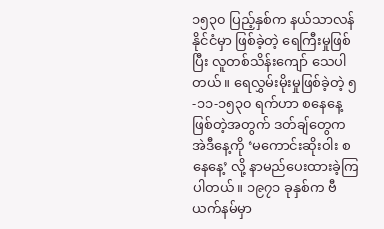၁၅၃၀ ပြည့်နှစ်က နယ်သာလန်နိုင်ငံမှာ ဖြစ်ခဲ့တဲ့ ရေကြီးမှုဖြစ်ပြီး လူတစ်သိန်းကျော် သေပါတယ်။ ရေလွှမ်းမိုးမှုဖြစ်ခဲ့တဲ့ ၅-၁၁-၁၅၃၀ ရက်ဟာ စနေနေ့ဖြစ်တဲ့အတွက် ဒတ်ချ်တွေက အဲဒီနေ့ကို ‘မကောင်းဆိုးဝါး စနေနေ့’ လို့ နာမည်ပေးထားခဲ့ကြပါတယ်။ ၁၉၇၁ ခုနှစ်က ဗီယက်နမ်မှာ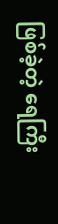ဖြစ်ခဲ့တဲ့ ရေကြီး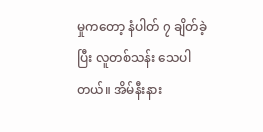မှုကတော့ နံပါတ် ၇ ချိတ်ခဲ့ပြီး လူတစ်သန်း သေပါတယ်။ အိမ်နီးနား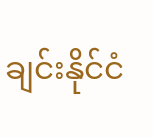ချင်းနိုင်ငံ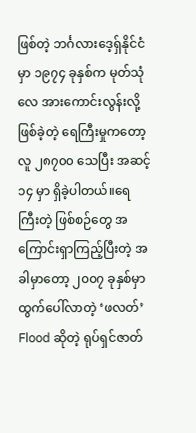ဖြစ်တဲ့ ဘင်္ဂလားဒေ့ရှ်နိုင်ငံမှာ ၁၉၇၄ ခုနှစ်က မုတ်သုံလေ အားကောင်းလွန်းလို့ ဖြစ်ခဲ့တဲ့ ရေကြီးမှုကတော့ လူ ၂၈၇၀၀ သေပြီး အဆင့် ၁၄ မှာ ရှိခဲ့ပါတယ်။ရေကြီးတဲ့ ဖြစ်စဉ်တွေ အကြောင်းရှာကြည့်ပြီးတဲ့ အခါမှာတော့ ၂၀၀၇ ခုနှစ်မှာ ထွက်ပေါ်လာတဲ့ ‘ဖလတ်’ Flood ဆိုတဲ့ ရုပ်ရှင်ဇာတ်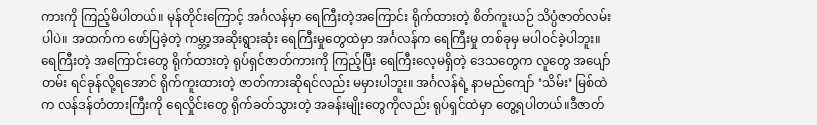ကားကို ကြည့်မိပါတယ်။ မုန်တိုင်းကြောင့် အင်္ဂလန်မှာ ရေကြီးတဲ့အကြောင်း ရိုက်ထားတဲ့ စိတ်ကူးယဉ် သိပ္ပံဇာတ်လမ်းပါပဲ။ အထက်က ဖော်ပြခဲ့တဲ့ ကမ္ဘာ့အဆိုးရွားဆုံး ရေကြီးမှုတွေထဲမှာ အင်္ဂလန်က ရေကြီးမှု တစ်ခုမှ မပါဝင်ခဲ့ပါဘူး။ ရေကြီးတဲ့ အကြောင်းတွေ ရိုက်ထားတဲ့ ရုပ်ရှင်ဇာတ်ကားကို ကြည့်ပြီး ရေကြီးလေ့မရှိတဲ့ ဒေသတွေက လူတွေ အပျော်တမ်း ရင်ခုန်လို့ရအောင် ရိုက်ကူးထားတဲ့ ဇာတ်ကားဆိုရင်လည်း မမှားပါဘူး။ အင်္ဂလန်ရဲ့ နာမည်ကျော် ‘သိမ်း’ မြစ်ထဲက လန်ဒန်တံတားကြီးကို ရေလှိုင်းတွေ ရိုက်ခတ်သွားတဲ့ အခန်းမျိုးတွေကိုလည်း ရုပ်ရှင်ထဲမှာ တွေ့ရပါတယ်။ဒီဇာတ်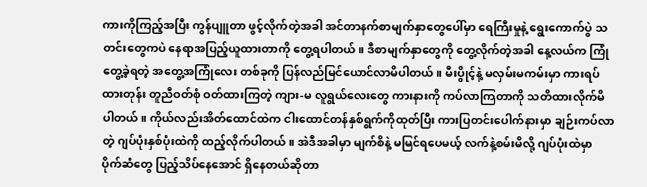ကားကိုကြည့်အပြီး ကွန်ပျူတာ ဖွင့်လိုက်တဲ့အခါ အင်တာနက်စာမျက်နှာတွေပေါ်မှာ ရေကြီးမှုနဲ့ ရွေးကောက်ပွဲ သတင်းတွေကပဲ နေရာအပြည့်ယူထားတာကို တွေ့ရပါတယ်။ ဒီစာမျက်နှာတွေကို တွေ့လိုက်တဲ့အခါ နေ့လယ်က ကြုံတွေ့ခဲ့ရတဲ့ အတွေ့အကြုံလေး တစ်ခုကို ပြန်လည်မြင်ယောင်လာမိပါတယ်။ မီးပွိုင့်နဲ့ မလှမ်းမကမ်းမှာ ကားရပ်ထားတုန်း တူညီဝတ်စုံ ဝတ်ထားကြတဲ့ ကျား-မ လူရွယ်လေးတွေ ကားနားကို ကပ်လာကြတာကို သတိထားလိုက်မိပါတယ်။ ကိုယ်လည်းအိတ်ထောင်ထဲက ငါးထောင်တန်နှစ်ရွက်ကိုထုတ်ပြီး ကားပြတင်းပေါက်နားမှာ ချဉ်းကပ်လာတဲ့ ဂျပ်ပုံးနှစ်ပုံးထဲကို ထည့်လိုက်ပါတယ်။ အဲဒီအခါမှာ မျက်စိနဲ့ မမြင်ရပေမယ့် လက်နဲ့စမ်းမိလို့ ဂျပ်ပုံးထဲမှာ ပိုက်ဆံတွေ ပြည့်သိပ်နေအောင် ရှိနေတယ်ဆိုတာ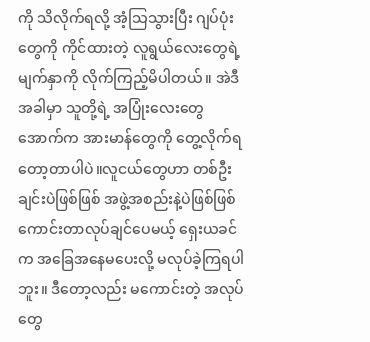ကို သိလိုက်ရလို့ အံ့သြသွားပြီး ဂျပ်ပုံးတွေကို ကိုင်ထားတဲ့ လူရွယ်လေးတွေရဲ့ မျက်နှာကို လိုက်ကြည့်မိပါတယ်။ အဲဒီအခါမှာ သူတို့ရဲ့ အပြုံးလေးတွေအောက်က အားမာန်တွေကို တွေ့လိုက်ရတော့တာပါပဲ။လူငယ်တွေဟာ တစ်ဦးချင်းပဲဖြစ်ဖြစ် အဖွဲ့အစည်းနဲ့ပဲဖြစ်ဖြစ် ကောင်းတာလုပ်ချင်ပေမယ့် ရှေးယခင်က အခြေအနေမပေးလို့ မလုပ်ခဲ့ကြရပါဘူး။ ဒီတော့လည်း မကောင်းတဲ့ အလုပ်တွေ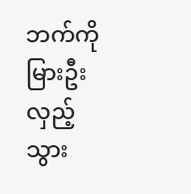ဘက်ကို မြားဦးလှည့်သွား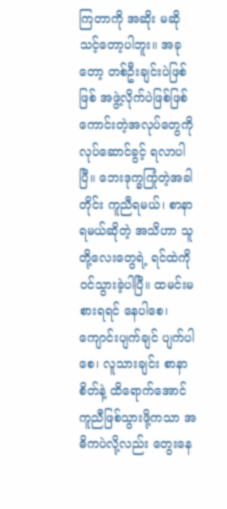ကြတာကို အဆိုး မဆိုသင့်တော့ပါဘူး။ အခုတော့ တစ်ဦးချင်းပဲဖြစ်ဖြစ် အဖွဲ့လိုက်ပဲဖြစ်ဖြစ် ကောင်းတဲ့အလုပ်တွေကို လုပ်ဆောင်ခွင့် ရလာပါပြီ။ ဘေးဒုက္ခကြုံတဲ့အခါတိုင်း ကူညီရမယ်၊ စာနာရမယ်ဆိုတဲ့ အသိဟာ သူတို့လေးတွေရဲ့ ရင်ထဲကို ဝင်သွားခဲ့ပါပြီ။ ထမင်းမစားရရင် နေပါစေ၊ ကျောင်းပျက်ချင် ပျက်ပါစေ၊ လူသားချင်း စာနာစိတ်နဲ့ ထိရောက်အောင် ကူညီဖြစ်သွားဖို့ကသာ အဓိကပဲလို့လည်း တွေးနေ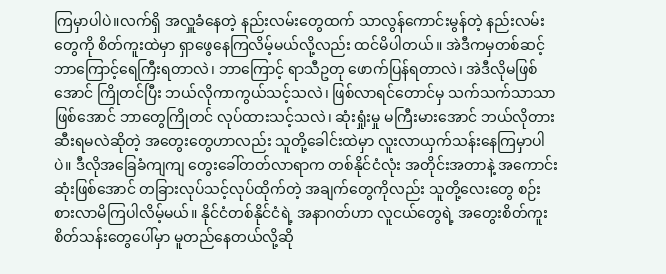ကြမှာပါပဲ။လက်ရှိ အလှူခံနေတဲ့ နည်းလမ်းတွေထက် သာလွန်ကောင်းမွန်တဲ့ နည်းလမ်းတွေကို စိတ်ကူးထဲမှာ ရှာဖွေနေကြလိမ့်မယ်လို့လည်း ထင်မိပါတယ်။ အဲဒီကမှတစ်ဆင့် ဘာကြောင့်ရေကြီးရတာလဲ၊ ဘာကြောင့် ရာသီဥတု ဖောက်ပြန်ရတာလဲ၊ အဲဒီလိုမဖြစ်အောင် ကြိုတင်ပြီး ဘယ်လိုကာကွယ်သင့်သလဲ၊ ဖြစ်လာရင်တောင်မှ သက်သက်သာသာဖြစ်အောင် ဘာတွေကြိုတင် လုပ်ထားသင့်သလဲ၊ ဆုံးရှုံးမှု မကြီးမားအောင် ဘယ်လိုတားဆီးရမလဲဆိုတဲ့ အတွေးတွေဟာလည်း သူတို့ခေါင်းထဲမှာ လူးလာယှက်သန်းနေကြမှာပါပဲ။ ဒီလိုအခြေခံကျကျ တွေးခေါ်တတ်လာရာက တစ်နိုင်ငံလုံး အတိုင်းအတာနဲ့ အကောင်းဆုံးဖြစ်အောင် တခြားလုပ်သင့်လုပ်ထိုက်တဲ့ အချက်တွေကိုလည်း သူတို့လေးတွေ စဉ်းစားလာမိကြပါလိမ့်မယ်။ နိုင်ငံတစ်နိုင်ငံရဲ့ အနာဂတ်ဟာ လူငယ်တွေရဲ့ အတွေးစိတ်ကူး စိတ်သန်းတွေပေါ်မှာ မူတည်နေတယ်လို့ဆို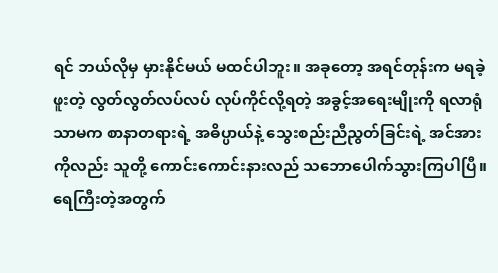ရင် ဘယ်လိုမှ မှားနိုင်မယ် မထင်ပါဘူး။ အခုတော့ အရင်တုန်းက မရခဲ့ဖူးတဲ့ လွတ်လွတ်လပ်လပ် လုပ်ကိုင်လို့ရတဲ့ အခွင့်အရေးမျိုးကို ရလာရုံသာမက စာနာတရားရဲ့ အဓိပ္ပာယ်နဲ့ သွေးစည်းညီညွတ်ခြင်းရဲ့ အင်အားကိုလည်း သူတို့ ကောင်းကောင်းနားလည် သဘောပေါက်သွားကြပါပြီ။ရေကြီးတဲ့အတွက်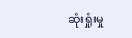ဆုံးရှုံးမှု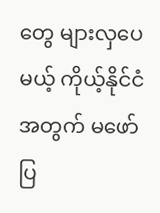တွေ များလှပေမယ့် ကိုယ့်နိုင်ငံအတွက် မဖော်ပြ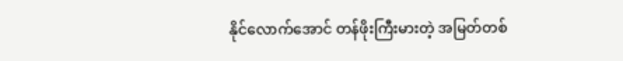နိုင်လောက်အောင် တန်ဖိုးကြီးမားတဲ့ အမြတ်တစ်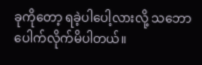ခုကိုတော့ ရခဲ့ပါပေါ့လားလို့ သဘောပေါက်လိုက်မိပါတယ်။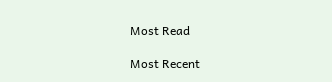Most Read

Most Recent